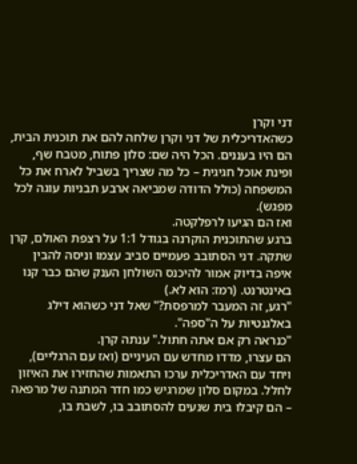דני וקרן
כשהאדריכלית של דני וקרן שלחה להם את תוכנית הבית, הם היו בעננים. הכל היה שם: סלון פתוח, מטבח שף, ופינת אוכל חגיגית – כל מה שצריך בשביל לארח את כל המשפחה (כולל הדודה שמביאה ארבע תבניות עוגה לכל מפגש).
ואז הם הגיעו לרפלקטה.
ברגע שהתוכנית הוקרנה בגודל 1:1 על רצפת האולם, קרן שתקה. דני הסתובב פעמיים סביב עצמו וניסה להבין איפה בדיוק אמור להיכנס השולחן הענק שהם כבר קנו באינטרנט. (רמז: הוא לא.)
"רגע, זה המעבר למרפסת?" שאל דני כשהוא דילג באלגנטיות על ה"ספה".
"כנראה רק אם אתה חתול." ענתה קרן.
הם עצרו, מדדו מחדש עם העיניים (ואז עם הרגליים), ויחד עם האדריכלית ערכו התאמות שהחזירו את האיזון לחלל. במקום סלון שמרגיש כמו חדר המתנה של מרפאה – הם קיבלו בית שנעים להסתובב בו, לשבת בו,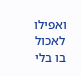ואפילו לאכול בו בלי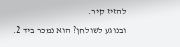להזיז קיר.
ובנוגע לשולחן? הוא נמכר ביד 2.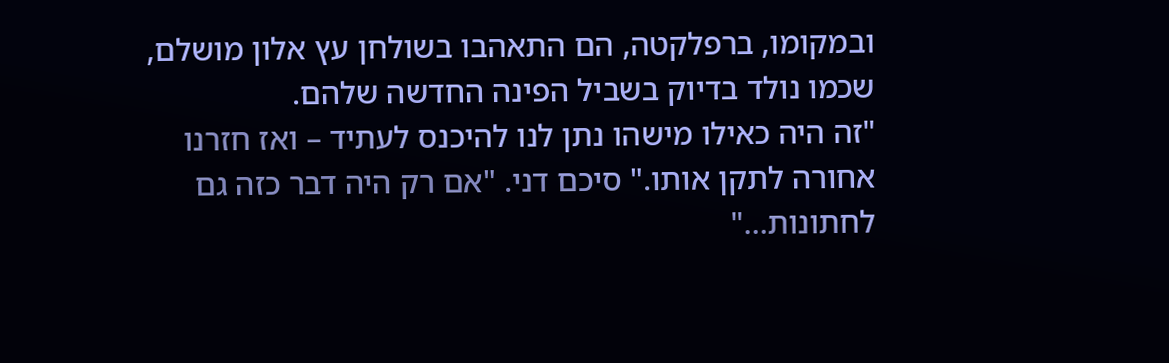ובמקומו, ברפלקטה, הם התאהבו בשולחן עץ אלון מושלם, שכמו נולד בדיוק בשביל הפינה החדשה שלהם.
"זה היה כאילו מישהו נתן לנו להיכנס לעתיד – ואז חזרנו אחורה לתקן אותו." סיכם דני. "אם רק היה דבר כזה גם לחתונות…"